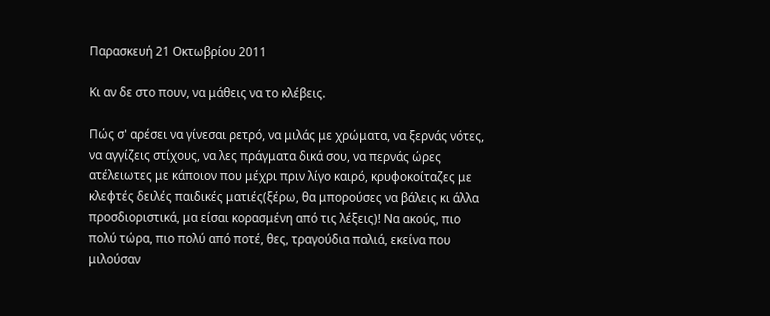Παρασκευή 21 Οκτωβρίου 2011

Κι αν δε στο πουν, να μάθεις να το κλέβεις.

Πώς σ' αρέσει να γίνεσαι ρετρό, να μιλάς με χρώματα, να ξερνάς νότες, να αγγίζεις στίχους, να λες πράγματα δικά σου, να περνάς ώρες ατέλειωτες με κάποιον που μέχρι πριν λίγο καιρό, κρυφοκοίταζες με κλεφτές δειλές παιδικές ματιές(ξέρω, θα μπορούσες να βάλεις κι άλλα προσδιοριστικά, μα είσαι κορασμένη από τις λέξεις)! Να ακούς, πιο πολύ τώρα, πιο πολύ από ποτέ, θες, τραγούδια παλιά, εκείνα που μιλούσαν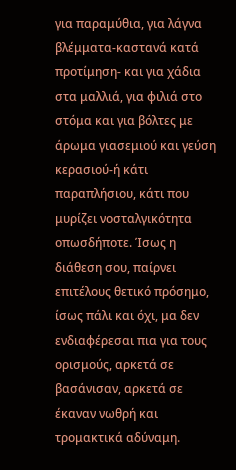για παραμύθια, για λάγνα βλέμματα-καστανά κατά προτίμηση- και για χάδια στα μαλλιά, για φιλιά στο στόμα και για βόλτες με άρωμα γιασεμιού και γεύση κερασιού-ή κάτι παραπλήσιου, κάτι που μυρίζει νοσταλγικότητα οπωσδήποτε. Ίσως η διάθεση σου, παίρνει επιτέλους θετικό πρόσημο, ίσως πάλι και όχι, μα δεν ενδιαφέρεσαι πια για τους ορισμούς, αρκετά σε βασάνισαν, αρκετά σε έκαναν νωθρή και τρομακτικά αδύναμη.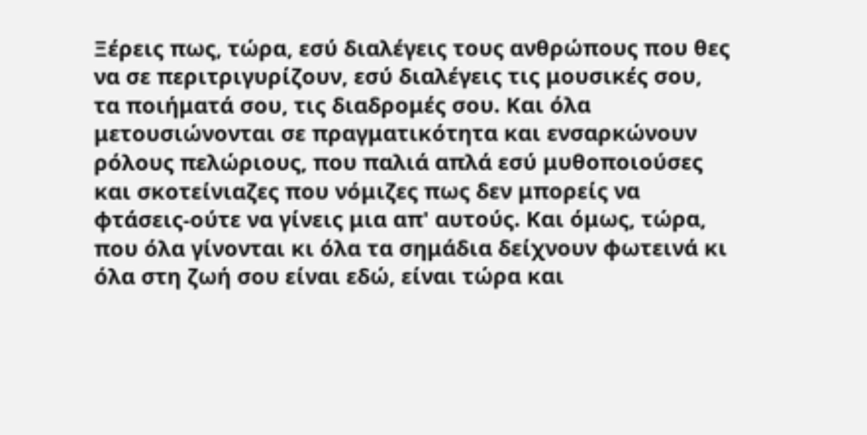Ξέρεις πως, τώρα, εσύ διαλέγεις τους ανθρώπους που θες να σε περιτριγυρίζουν, εσύ διαλέγεις τις μουσικές σου, τα ποιήματά σου, τις διαδρομές σου. Και όλα μετουσιώνονται σε πραγματικότητα και ενσαρκώνουν ρόλους πελώριους, που παλιά απλά εσύ μυθοποιούσες και σκοτείνιαζες που νόμιζες πως δεν μπορείς να  φτάσεις-ούτε να γίνεις μια απ' αυτούς. Και όμως, τώρα, που όλα γίνονται κι όλα τα σημάδια δείχνουν φωτεινά κι όλα στη ζωή σου είναι εδώ, είναι τώρα και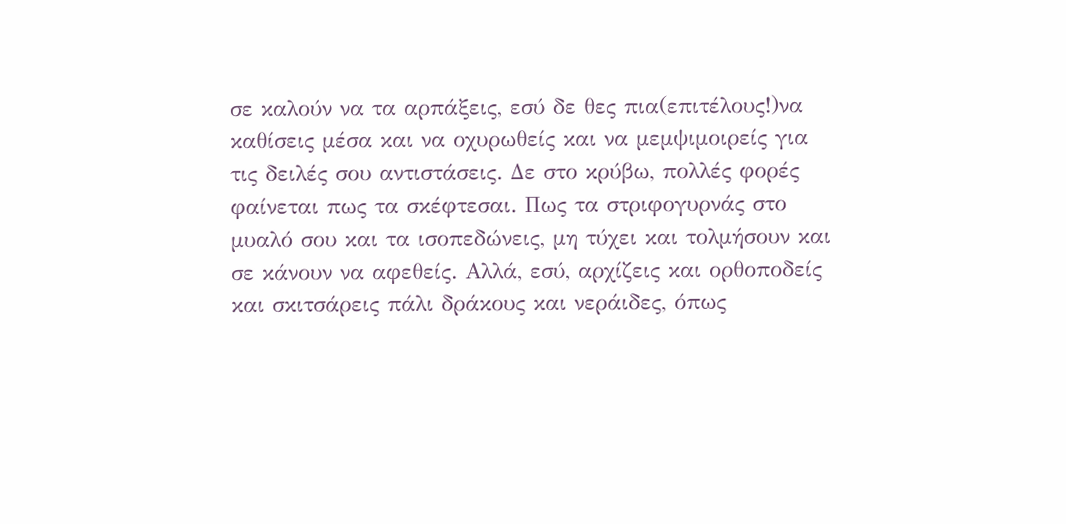σε καλούν να τα αρπάξεις, εσύ δε θες πια(επιτέλους!)να καθίσεις μέσα και να οχυρωθείς και να μεμψιμοιρείς για τις δειλές σου αντιστάσεις. Δε στο κρύβω, πολλές φορές φαίνεται πως τα σκέφτεσαι. Πως τα στριφογυρνάς στο μυαλό σου και τα ισοπεδώνεις, μη τύχει και τολμήσουν και σε κάνουν να αφεθείς. Αλλά, εσύ, αρχίζεις και ορθοποδείς και σκιτσάρεις πάλι δράκους και νεράιδες, όπως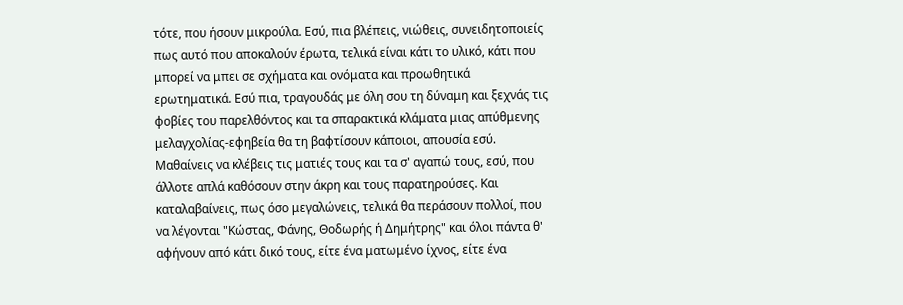τότε, που ήσουν μικρούλα. Εσύ, πια βλέπεις, νιώθεις, συνειδητοποιείς πως αυτό που αποκαλούν έρωτα, τελικά είναι κάτι το υλικό, κάτι που μπορεί να μπει σε σχήματα και ονόματα και προωθητικά ερωτηματικά. Εσύ πια, τραγουδάς με όλη σου τη δύναμη και ξεχνάς τις φοβίες του παρελθόντος και τα σπαρακτικά κλάματα μιας απύθμενης μελαγχολίας-εφηβεία θα τη βαφτίσουν κάποιοι, απουσία εσύ.
Μαθαίνεις να κλέβεις τις ματιές τους και τα σ' αγαπώ τους, εσύ, που άλλοτε απλά καθόσουν στην άκρη και τους παρατηρούσες. Και καταλαβαίνεις, πως όσο μεγαλώνεις, τελικά θα περάσουν πολλοί, που να λέγονται "Κώστας, Φάνης, Θοδωρής ή Δημήτρης" και όλοι πάντα θ' αφήνουν από κάτι δικό τους, είτε ένα ματωμένο ίχνος, είτε ένα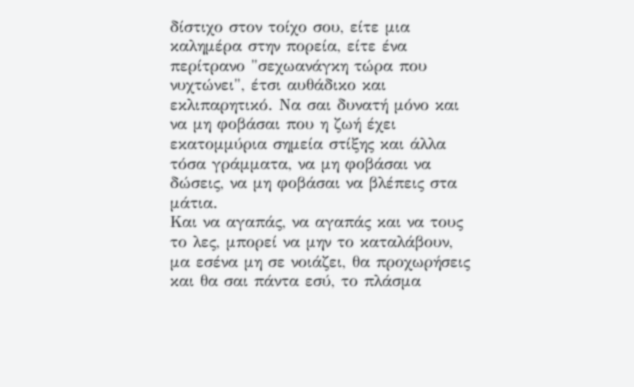δίστιχο στον τοίχο σου, είτε μια καλημέρα στην πορεία, είτε ένα περίτρανο "σεχωανάγκη τώρα που νυχτώνει", έτσι αυθάδικο και εκλιπαρητικό. Να σαι δυνατή μόνο και να μη φοβάσαι που η ζωή έχει εκατομμύρια σημεία στίξης και άλλα τόσα γράμματα, να μη φοβάσαι να δώσεις, να μη φοβάσαι να βλέπεις στα μάτια.
Και να αγαπάς, να αγαπάς και να τους το λες, μπορεί να μην το καταλάβουν, μα εσένα μη σε νοιάζει, θα προχωρήσεις και θα σαι πάντα εσύ, το πλάσμα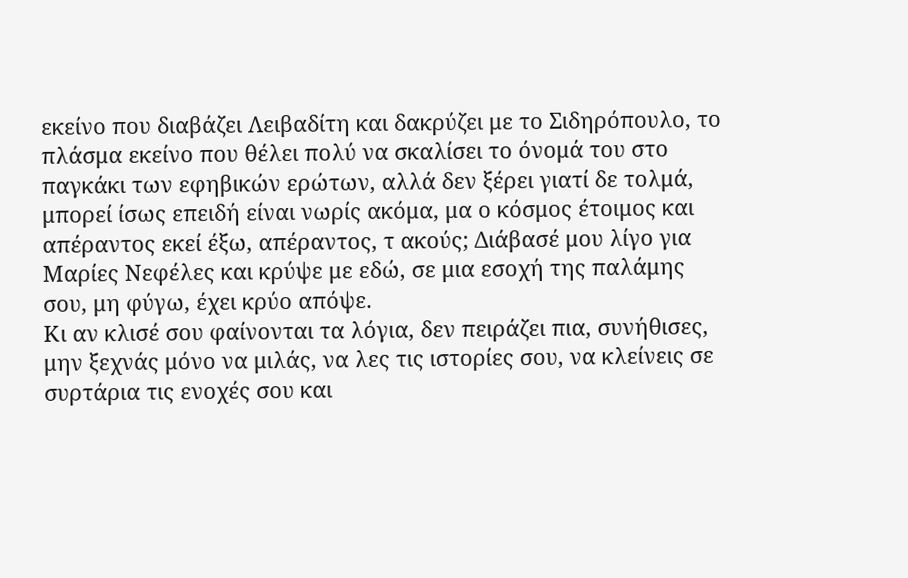εκείνο που διαβάζει Λειβαδίτη και δακρύζει με το Σιδηρόπουλο, το πλάσμα εκείνο που θέλει πολύ να σκαλίσει το όνομά του στο παγκάκι των εφηβικών ερώτων, αλλά δεν ξέρει γιατί δε τολμά, μπορεί ίσως επειδή είναι νωρίς ακόμα, μα ο κόσμος έτοιμος και απέραντος εκεί έξω, απέραντος, τ ακούς; Διάβασέ μου λίγο για Μαρίες Νεφέλες και κρύψε με εδώ, σε μια εσοχή της παλάμης σου, μη φύγω, έχει κρύο απόψε.
Κι αν κλισέ σου φαίνονται τα λόγια, δεν πειράζει πια, συνήθισες, μην ξεχνάς μόνο να μιλάς, να λες τις ιστορίες σου, να κλείνεις σε συρτάρια τις ενοχές σου και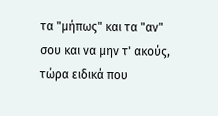τα "μήπως" και τα "αν" σου και να μην τ' ακούς, τώρα ειδικά που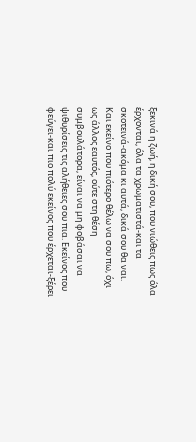ξεκινά η ζωή, η δική σου, που νιώθεις πως όλα έρχονται, όλα τα χρωματιστά-και τα σκοτεινά-ακόμα κι αυτά, δικά σου θα ναι.
Και εκείνο που πιότερο θέλω να σου πω, όχι ως άλλος εαυτός, ούτε στη θέση συμβουλάτορα, είναι να μη φοβάσαι να ψιθυρίσεις τις αλήθειες σου πια. Εκείνος που φεύγει-και πιο πολύ εκείνος που έρχεται-ξέρει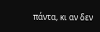πάντα, κι αν δεν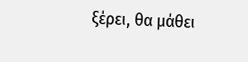ξέρει, θα μάθει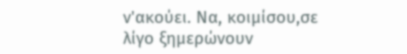ν'ακούει. Να, κοιμίσου,σε λίγο ξημερώνουν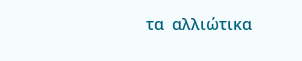τα  αλλιώτικα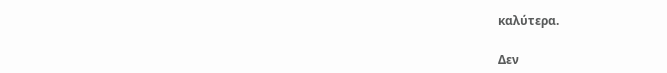καλύτερα.

Δεν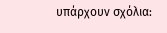υπάρχουν σχόλια: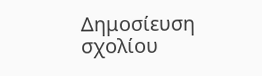Δημοσίευση σχολίου